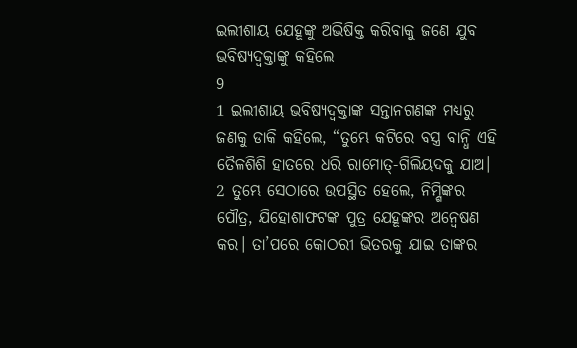ଇଲୀଶାୟ ଯେହୂଙ୍କୁ ଅଭିଷିକ୍ତ କରିବାକୁ ଜଣେ ଯୁବ ଭବିଷ୍ୟଦ୍ବକ୍ତାଙ୍କୁ କହିଲେ
9
1 ଇଲୀଶାୟ ଭବିଷ୍ୟଦ୍ବକ୍ତାଙ୍କ ସନ୍ତାନଗଣଙ୍କ ମଧ୍ୟରୁ ଜଣକୁ ଡାକି କହିଲେ, “ତୁମ୍ଭେ କଟିରେ ବସ୍ତ୍ର ବାନ୍ଧି ଏହି ତୈଳଶିଶି ହାତରେ ଧରି ରାମୋତ୍-ଗିଲିୟଦକୁ ଯାଅ।
2 ତୁମ୍ଭେ ସେଠାରେ ଉପସ୍ଥିତ ହେଲେ, ନିମ୍ଶିଙ୍କର ପୌତ୍ର, ଯିହୋଶାଫଟଙ୍କ ପୁତ୍ର ଯେହୂଙ୍କର ଅନ୍ୱେଷଣ କର। ତା’ପରେ କୋଠରୀ ଭିତରକୁ ଯାଇ ତାଙ୍କର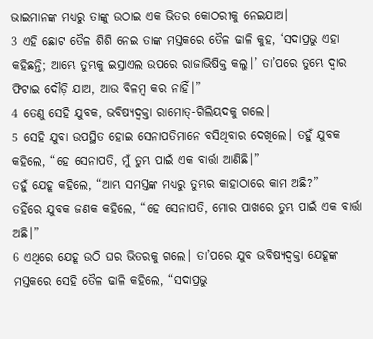ଭାଇମାନଙ୍କ ମଧ୍ୟରୁ ତାଙ୍କୁ ଉଠାଇ ଏକ ଭିତର କୋଠରୀକୁ ନେଇଯାଅ।
3 ଏହି ଛୋଟ ତୈଳ ଶିଶି ନେଇ ତାଙ୍କ ମସ୍ତକରେ ତୈଳ ଢାଳି କୁହ, ‘ସଦାପ୍ରଭୁ ଏହା କହିଛନ୍ତି; ଆମ୍ଭେ ତୁମ୍ଭକୁ ଇସ୍ରାଏଲ ଉପରେ ରାଜାଭିଷିକ୍ତ କଲୁ।’ ତା’ପରେ ତୁମ୍ଭେ ଦ୍ୱାର ଫିଟାଇ ଦୌଡ଼ି ଯାଅ, ଆଉ ବିଳମ୍ବ କର ନାହିଁ।”
4 ତେଣୁ ସେହି ଯୁବକ, ଭବିଷ୍ୟଦ୍ବକ୍ତା ରାମୋତ୍-ଗିଲିୟଦକୁ ଗଲେ।
5 ସେହି ଯୁବା ଉପସ୍ଥିତ ହୋଇ ସେନାପତିମାନେ ବସିଥିବାର ଦେଖିଲେ। ତହୁଁ ଯୁବକ କହିଲେ, “ହେ ସେନାପତି, ମୁଁ ତୁମ୍ଭ ପାଇଁ ଏକ ବାର୍ତ୍ତା ଆଣିଛି।”
ତହୁଁ ଯେହୂ କହିଲେ, “ଆମ୍ଭ ସମସ୍ତଙ୍କ ମଧ୍ୟରୁ ତୁମ୍ଭର କାହାଠାରେ କାମ ଅଛି?”
ତହିଁରେ ଯୁବକ ଜଣକ କହିଲେ, “ହେ ସେନାପତି, ମୋର ପାଖରେ ତୁମ୍ଭ ପାଇଁ ଏକ ବାର୍ତ୍ତା ଅଛି।”
6 ଏଥିରେ ଯେହୂ ଉଠି ଘର ଭିତରକୁ ଗଲେ। ତା’ପରେ ଯୁବ ଭବିଷ୍ୟଦ୍ବକ୍ତା ଯେହୂଙ୍କ ମସ୍ତକରେ ସେହି ତୈଳ ଢାଳି କହିଲେ, “ସଦାପ୍ରଭୁ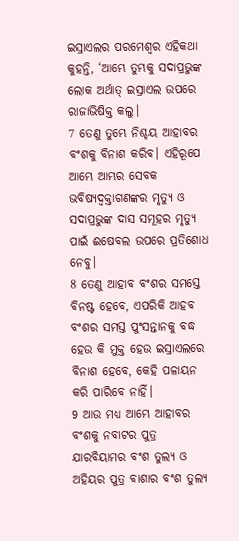ଇସ୍ରାଏଲର ପରମେଶ୍ୱର ଏହିକଥା କୁହନ୍ତି, ‘ଆମ୍ଭେ ତୁମ୍ଭକୁ ସଦାପ୍ରଭୁଙ୍କ ଲୋକ ଅର୍ଥାତ୍ ଇସ୍ରାଏଲ ଉପରେ ରାଜାଭିଷିକ୍ତ କଲୁ।
7 ତେଣୁ ତୁମ୍ଭେ ନିଶ୍ଚୟ ଆହାବର ବଂଶକୁ ବିନାଶ କରିବ। ଏହିରୂପେ ଆମ୍ଭେ ଆମ୍ଭର ସେବକ ଭବିଷ୍ୟଦ୍ବକ୍ତାଗଣଙ୍କର ମୃତ୍ୟୁ ଓ ସଦାପ୍ରଭୁଙ୍କ ଦାସ ସମୂହର ମୃତ୍ୟୁ ପାଇଁ ଈଷେବଲ ଉପରେ ପ୍ରତିଶୋଧ ନେବୁ।
8 ତେଣୁ ଆହାବ ବଂଶର ସମସ୍ତେ ବିନଷ୍ଟ ହେବେ, ଏପରିକି ଆହବ ବଂଶର ସମସ୍ତ ପୁଂସନ୍ତାନକୁ ବଦ୍ଧ ହେଉ କି ମୁକ୍ତ ହେଉ ଇସ୍ରାଏଲରେ ବିନାଶ ହେବେ, କେହି ପଳାୟନ କରି ପାରିବେ ନାହିଁ।
9 ଆଉ ମଧ୍ୟ ଆମ୍ଭେ ଆହାବର ବଂଶକୁ ନବାଟର ପୁତ୍ର ଯାରବିୟାମର ବଂଶ ତୁଲ୍ୟ ଓ ଅହିୟର ପୁତ୍ର ବାଶାର ବଂଶ ତୁଲ୍ୟ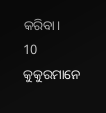କରିବା।
10 କୁକୁରମାନେ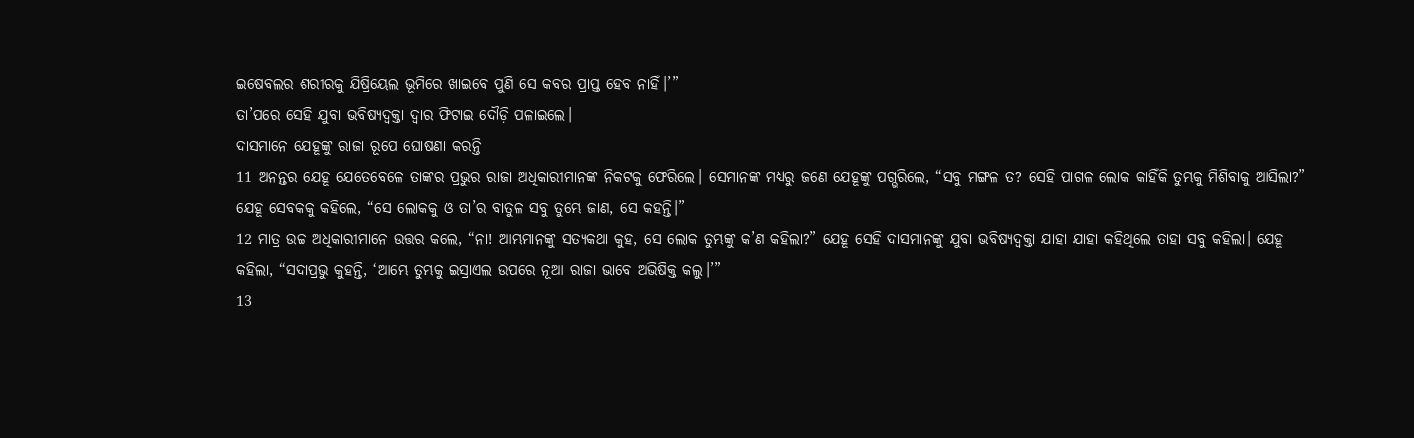ଇଷେବଲର ଶରୀରକୁ ଯିଷ୍ରିୟେଲ ଭୂମିରେ ଖାଇବେ ପୁଣି ସେ କବର ପ୍ରାପ୍ତ ହେବ ନାହିଁ।’”
ତା’ପରେ ସେହି ଯୁବା ଭବିଷ୍ୟଦ୍ବକ୍ତା ଦ୍ୱାର ଫିଟାଇ ଦୌଡ଼ି ପଳାଇଲେ।
ଦାସମାନେ ଯେହୂଙ୍କୁ ରାଜା ରୂପେ ଘୋଷଣା କରନ୍ତି
11 ଅନନ୍ତର ଯେହୂ ଯେତେବେଳେ ତାଙ୍କର ପ୍ରଭୁର ରାଜା ଅଧିକାରୀମାନଙ୍କ ନିକଟକୁ ଫେରିଲେ। ସେମାନଙ୍କ ମଧ୍ୟରୁ ଜଣେ ଯେହୂଙ୍କୁ ପଗ୍ଭରିଲେ, “ସବୁ ମଙ୍ଗଳ ତ? ସେହି ପାଗଳ ଲୋକ କାହିଁକି ତୁମ୍ଭକୁ ମିଶିବାକୁ ଆସିଲା?”
ଯେହୂ ସେବକକୁ କହିଲେ, “ସେ ଲୋକକୁ ଓ ତା’ର ବାତୁଳ ସବୁ ତୁମ୍ଭେ ଜାଣ, ସେ କହନ୍ତି।”
12 ମାତ୍ର ଉଚ୍ଚ ଅଧିକାରୀମାନେ ଉତ୍ତର କଲେ, “ନା! ଆମ୍ଭମାନଙ୍କୁ ସତ୍ୟକଥା କୁହ, ସେ ଲୋକ ତୁମ୍ଭଙ୍କୁ କ’ଣ କହିଲା?” ଯେହୂ ସେହି ଦାସମାନଙ୍କୁ ଯୁବା ଭବିଷ୍ୟଦ୍ବକ୍ତା ଯାହା ଯାହା କହିଥିଲେ ତାହା ସବୁ କହିଲା। ଯେହୂ କହିଲା, “ସଦାପ୍ରଭୁ କୁହନ୍ତି, ‘ଆମ୍ଭେ ତୁମ୍ଭକୁ ଇସ୍ରାଏଲ ଉପରେ ନୂଆ ରାଜା ଭାବେ ଅଭିଷିକ୍ତ କଲୁ।’”
13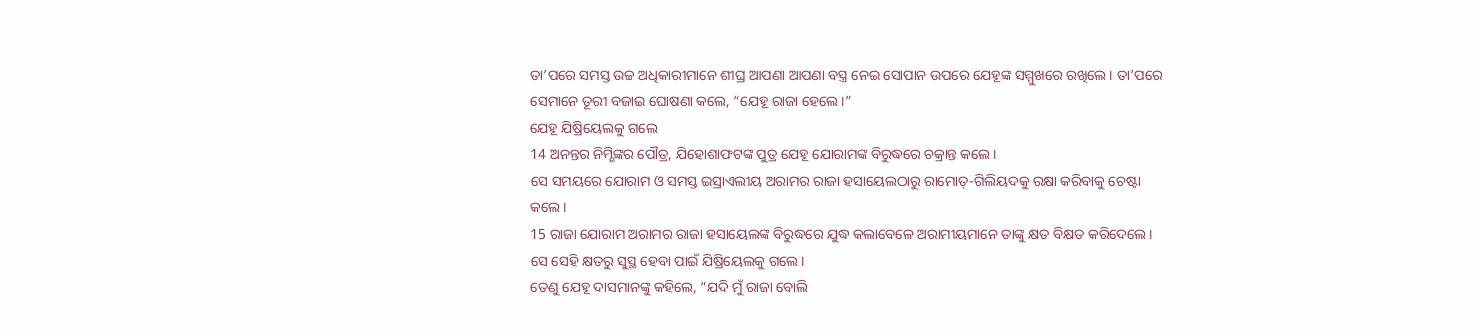ତା’ପରେ ସମସ୍ତ ଉଚ୍ଚ ଅଧିକାରୀମାନେ ଶୀଘ୍ର ଆପଣା ଆପଣା ବସ୍ତ୍ର ନେଇ ସୋପାନ ଉପରେ ଯେହୂଙ୍କ ସମ୍ମୁଖରେ ରଖିଲେ। ତା’ପରେ ସେମାନେ ତୂରୀ ବଜାଇ ଘୋଷଣା କଲେ, “ଯେହୂ ରାଜା ହେଲେ।”
ଯେହୂ ଯିଷ୍ରିୟେଲକୁ ଗଲେ
14 ଅନନ୍ତର ନିମ୍ଶିଙ୍କର ପୌତ୍ର, ଯିହୋଶାଫଟଙ୍କ ପୁତ୍ର ଯେହୂ ଯୋରାମଙ୍କ ବିରୁଦ୍ଧରେ ଚକ୍ରାନ୍ତ କଲେ।
ସେ ସମୟରେ ଯୋରାମ ଓ ସମସ୍ତ ଇସ୍ରାଏଲୀୟ ଅରାମର ରାଜା ହସାୟେଲଠାରୁ ରାମୋତ୍-ଗିଲିୟଦକୁ ରକ୍ଷା କରିବାକୁ ଚେଷ୍ଟା କଲେ।
15 ରାଜା ଯୋରାମ ଅରାମର ରାଜା ହସାୟେଲଙ୍କ ବିରୁଦ୍ଧରେ ଯୁଦ୍ଧ କଲାବେଳେ ଅରାମୀୟମାନେ ତାଙ୍କୁ କ୍ଷତ ବିକ୍ଷତ କରିଦେଲେ। ସେ ସେହି କ୍ଷତରୁ ସୁସ୍ଥ ହେବା ପାଇଁ ଯିଷ୍ରିୟେଲକୁ ଗଲେ।
ତେଣୁ ଯେହୂ ଦାସମାନଙ୍କୁ କହିଲେ, “ଯଦି ମୁଁ ରାଜା ବୋଲି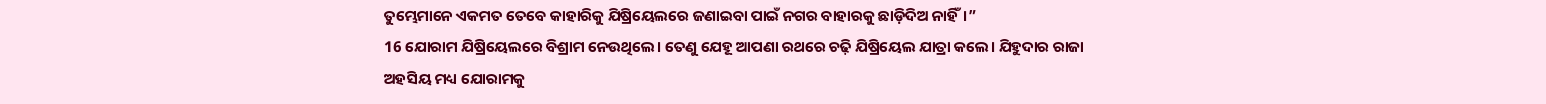ତୁମ୍ଭେମାନେ ଏକମତ ତେବେ କାହାରିକୁ ଯିଷ୍ରିୟେଲରେ ଜଣାଇବା ପାଇଁ ନଗର ବାହାରକୁ ଛାଡ଼ିଦିଅ ନାହିଁ।”
16 ଯୋରାମ ଯିଷ୍ରିୟେଲରେ ବିଶ୍ରାମ ନେଉଥିଲେ। ତେଣୁ ଯେହୂ ଆପଣା ରଥରେ ଚଢ଼ି ଯିଷ୍ରିୟେଲ ଯାତ୍ରା କଲେ। ଯିହୁଦାର ରାଜା ଅହସିୟ ମଧ୍ୟ ଯୋରାମକୁ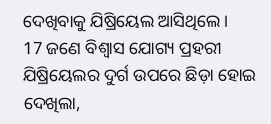ଦେଖିବାକୁ ଯିଷ୍ରିୟେଲ ଆସିଥିଲେ।
17 ଜଣେ ବିଶ୍ୱାସ ଯୋଗ୍ୟ ପ୍ରହରୀ ଯିଷ୍ରିୟେଲର ଦୁର୍ଗ ଉପରେ ଛିଡ଼ା ହୋଇ ଦେଖିଲା,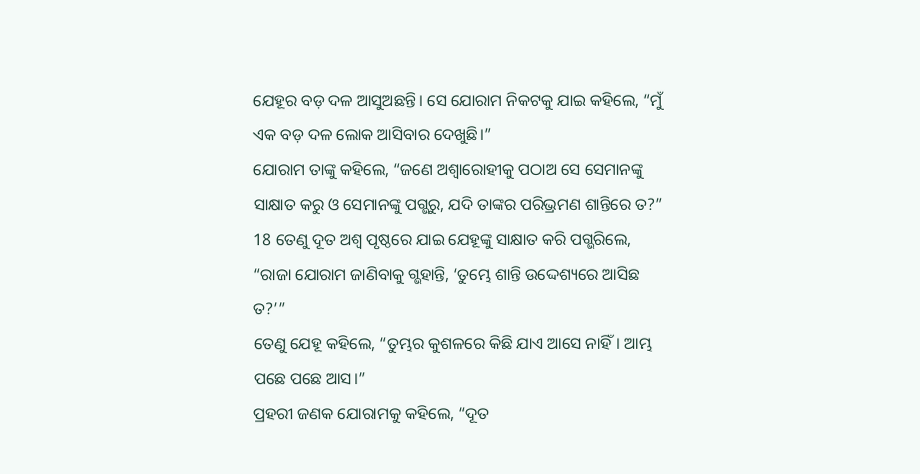ଯେହୂର ବଡ଼ ଦଳ ଆସୁଅଛନ୍ତି। ସେ ଯୋରାମ ନିକଟକୁ ଯାଇ କହିଲେ, “ମୁଁ ଏକ ବଡ଼ ଦଳ ଲୋକ ଆସିବାର ଦେଖୁଛି।”
ଯୋରାମ ତାଙ୍କୁ କହିଲେ, “ଜଣେ ଅଶ୍ୱାରୋହୀକୁ ପଠାଅ ସେ ସେମାନଙ୍କୁ ସାକ୍ଷାତ କରୁ ଓ ସେମାନଙ୍କୁ ପଗ୍ଭରୁ, ଯଦି ତାଙ୍କର ପରିଭ୍ରମଣ ଶାନ୍ତିରେ ତ?”
18 ତେଣୁ ଦୂତ ଅଶ୍ୱ ପୃଷ୍ଠରେ ଯାଇ ଯେହୂଙ୍କୁ ସାକ୍ଷାତ କରି ପଗ୍ଭରିଲେ, “ରାଜା ଯୋରାମ ଜାଣିବାକୁ ଗ୍ଭହାନ୍ତି, ‘ତୁମ୍ଭେ ଶାନ୍ତି ଉଦ୍ଦେଶ୍ୟରେ ଆସିଛ ତ?’”
ତେଣୁ ଯେହୂ କହିଲେ, “ତୁମ୍ଭର କୁଶଳରେ କିଛି ଯାଏ ଆସେ ନାହିଁ। ଆମ୍ଭ ପଛେ ପଛେ ଆସ।”
ପ୍ରହରୀ ଜଣକ ଯୋରାମକୁ କହିଲେ, “ଦୂତ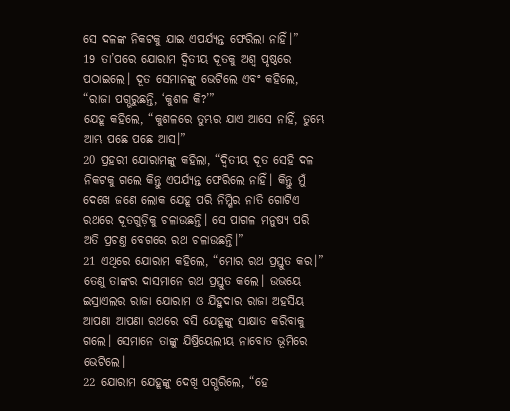ସେ ଦଳଙ୍କ ନିକଟକୁ ଯାଇ ଏପର୍ଯ୍ୟନ୍ତ ଫେରିଲା ନାହିଁ।”
19 ତା’ପରେ ଯୋରାମ ଦ୍ୱିତୀୟ ଦୂତକୁ ଅଶ୍ୱ ପୃଷ୍ଠରେ ପଠାଇଲେ। ଦୂତ ସେମାନଙ୍କୁ ଭେଟିଲେ ଏବଂ କହିଲେ, “ରାଜା ପଗ୍ଭରୁଛନ୍ତି, ‘କୁଶଳ କି?’”
ଯେହୂ କହିଲେ, “କୁଶଳରେ ତୁମ୍ଭର ଯାଏ ଆସେ ନାହିଁ, ତୁମ୍ଭେ ଆମ୍ଭ ପଛେ ପଛେ ଆସ।”
20 ପ୍ରହରୀ ଯୋରାମଙ୍କୁ କହିଲା, “ଦ୍ୱିତୀୟ ଦୂତ ସେହି ଦଳ ନିକଟକୁ ଗଲେ କିନ୍ତୁ ଏପର୍ଯ୍ୟନ୍ତ ଫେରିଲେ ନାହିଁ। କିନ୍ତୁ ମୁଁ ଦେଖେ ଜଣେ ଲୋକ ଯେହୂ ପରି ନିମ୍ଶିର ନାତି ଗୋଟିଏ ରଥରେ ଦୂତଗୁଡ଼ିକୁ ଚଳାଉଛନ୍ତି। ସେ ପାଗଳ ମନୁଷ୍ୟ ପରି ଅତି ପ୍ରଚଣ୍ତ ବେଗରେ ରଥ ଚଳାଉଛନ୍ତି।”
21 ଏଥିରେ ଯୋରାମ କହିଲେ, “ମୋର ରଥ ପ୍ରସ୍ତୁତ କର।”
ତେଣୁ ତାଙ୍କର ଦାସମାନେ ରଥ ପ୍ରସ୍ତୁତ କଲେ। ଉଭୟେ ଇସ୍ରାଏଲର ରାଜା ଯୋରାମ ଓ ଯିହୁଦାର ରାଜା ଅହସିୟ ଆପଣା ଆପଣା ରଥରେ ବସି ଯେହୂଙ୍କୁ ସାକ୍ଷାତ କରିବାକୁ ଗଲେ। ସେମାନେ ତାଙ୍କୁ ଯିଷ୍ରିୟେଲୀୟ ନାବୋତ ଭୂମିରେ ଭେଟିଲେ।
22 ଯୋରାମ ଯେହୂଙ୍କୁ ଦେଖି ପଗ୍ଭରିଲେ, “ହେ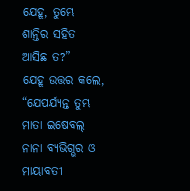ଯେହୂ, ତୁମ୍ଭେ ଶାନ୍ତିର ସହିତ ଆସିଛ ତ?”
ଯେହୂ ଉତ୍ତର କଲେ, “ଯେପର୍ଯ୍ୟନ୍ତ ତୁମ୍ଭ ମାତା ଇଷେବଲ୍ ନାନା ବ୍ୟଭିଗ୍ଭର ଓ ମାୟାବତୀ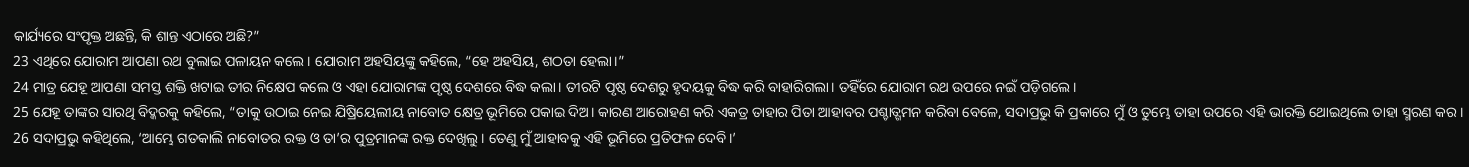କାର୍ଯ୍ୟରେ ସଂପୃକ୍ତ ଅଛନ୍ତି, କି ଶାନ୍ତ ଏଠାରେ ଅଛି?”
23 ଏଥିରେ ଯୋରାମ ଆପଣା ରଥ ବୁଲାଇ ପଳାୟନ କଲେ। ଯୋରାମ ଅହସିୟଙ୍କୁ କହିଲେ, “ହେ ଅହସିୟ, ଶଠତା ହେଲା।”
24 ମାତ୍ର ଯେହୂ ଆପଣା ସମସ୍ତ ଶକ୍ତି ଖଟାଇ ତୀର ନିକ୍ଷେପ କଲେ ଓ ଏହା ଯୋରାମଙ୍କ ପୃଷ୍ଠ ଦେଶରେ ବିଦ୍ଧ କଲା। ତୀରଟି ପୃଷ୍ଠ ଦେଶରୁ ହୃଦୟକୁ ବିଦ୍ଧ କରି ବାହାରିଗଲା। ତହିଁରେ ଯୋରାମ ରଥ ଉପରେ ନଇଁ ପଡ଼ିଗଲେ।
25 ଯେହୂ ତାଙ୍କର ସାରଥି ବିଦ୍କରକୁ କହିଲେ, “ତାକୁ ଉଠାଇ ନେଇ ଯିଷ୍ରିୟେଲୀୟ ନାବୋତ କ୍ଷେତ୍ର ଭୂମିରେ ପକାଇ ଦିଅ। କାରଣ ଆରୋହଣ କରି ଏକତ୍ର ତାହାର ପିତା ଆହାବର ପଶ୍ଚାତ୍ଗମନ କରିବା ବେଳେ, ସଦାପ୍ରଭୁ କି ପ୍ରକାରେ ମୁଁ ଓ ତୁମ୍ଭେ ତାହା ଉପରେ ଏହି ଭାରକ୍ତି ଥୋଇଥିଲେ ତାହା ସ୍ମରଣ କର।
26 ସଦାପ୍ରଭୁ କହିଥିଲେ, ‘ଆମ୍ଭେ ଗତକାଲି ନାବୋତର ରକ୍ତ ଓ ତା’ର ପୁତ୍ରମାନଙ୍କ ରକ୍ତ ଦେଖିଲୁ। ତେଣୁ ମୁଁ ଆହାବକୁ ଏହି ଭୂମିରେ ପ୍ରତିଫଳ ଦେବି।’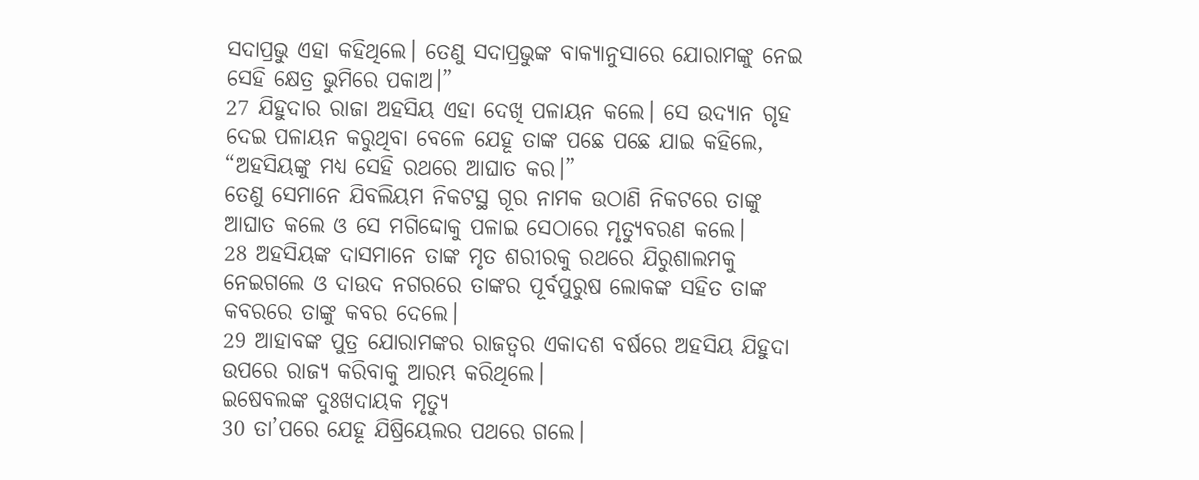ସଦାପ୍ରଭୁ ଏହା କହିଥିଲେ। ତେଣୁ ସଦାପ୍ରଭୁଙ୍କ ବାକ୍ୟାନୁସାରେ ଯୋରାମଙ୍କୁ ନେଇ ସେହି କ୍ଷେତ୍ର ଭୁମିରେ ପକାଅ।”
27 ଯିହୁଦାର ରାଜା ଅହସିୟ ଏହା ଦେଖି ପଳାୟନ କଲେ। ସେ ଉଦ୍ୟାନ ଗୃହ ଦେଇ ପଳାୟନ କରୁଥିବା ବେଳେ ଯେହୂ ତାଙ୍କ ପଛେ ପଛେ ଯାଇ କହିଲେ, “ଅହସିୟଙ୍କୁ ମଧ୍ୟ ସେହି ରଥରେ ଆଘାତ କର।”
ତେଣୁ ସେମାନେ ଯିବଲିୟମ ନିକଟସ୍ଥ ଗୂର ନାମକ ଉଠାଣି ନିକଟରେ ତାଙ୍କୁ ଆଘାତ କଲେ ଓ ସେ ମଗିଦ୍ଦୋକୁ ପଳାଇ ସେଠାରେ ମୃତ୍ୟୁବରଣ କଲେ।
28 ଅହସିୟଙ୍କ ଦାସମାନେ ତାଙ୍କ ମୃତ ଶରୀରକୁ ରଥରେ ଯିରୁଶାଲମକୁ ନେଇଗଲେ ଓ ଦାଉଦ ନଗରରେ ତାଙ୍କର ପୂର୍ବପୁରୁଷ ଲୋକଙ୍କ ସହିତ ତାଙ୍କ କବରରେ ତାଙ୍କୁ କବର ଦେଲେ।
29 ଆହାବଙ୍କ ପୁତ୍ର ଯୋରାମଙ୍କର ରାଜତ୍ୱର ଏକାଦଶ ବର୍ଷରେ ଅହସିୟ ଯିହୁଦା ଉପରେ ରାଜ୍ୟ କରିବାକୁ ଆରମ୍ଭ କରିଥିଲେ।
ଇଷେବଲଙ୍କ ଦୁଃଖଦାୟକ ମୃତ୍ୟୁ
30 ତା’ପରେ ଯେହୂ ଯିଷ୍ରିୟେଲର ପଥରେ ଗଲେ।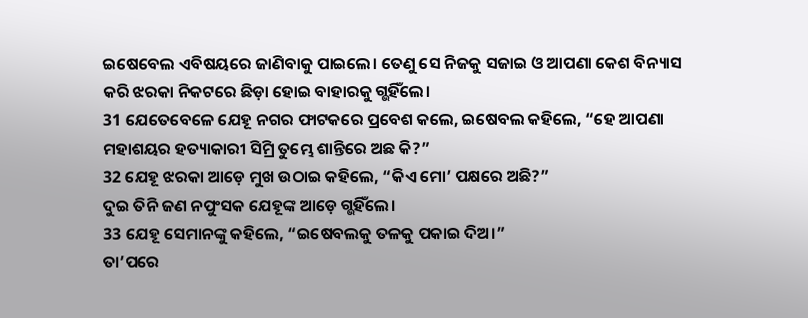ଇଷେବେଲ ଏବିଷୟରେ ଜାଣିବାକୁ ପାଇଲେ। ତେଣୁ ସେ ନିଜକୁ ସଜାଇ ଓ ଆପଣା କେଶ ବିନ୍ୟାସ କରି ଝରକା ନିକଟରେ ଛିଡ଼ା ହୋଇ ବାହାରକୁ ଗ୍ଭହିଁଲେ।
31 ଯେତେବେଳେ ଯେହୂ ନଗର ଫାଟକରେ ପ୍ରବେଶ କଲେ, ଇଷେବଲ କହିଲେ, “ହେ ଆପଣା ମହାଶୟର ହତ୍ୟାକାରୀ ସିମ୍ରି ତୁମ୍ଭେ ଶାନ୍ତିରେ ଅଛ କି?”
32 ଯେହୂ ଝରକା ଆଡ଼େ ମୁଖ ଉଠାଇ କହିଲେ, “କିଏ ମୋ’ ପକ୍ଷରେ ଅଛି?”
ଦୁଇ ତିନି ଜଣ ନପୁଂସକ ଯେହୂଙ୍କ ଆଡ଼େ ଗ୍ଭହିଁଲେ।
33 ଯେହୂ ସେମାନଙ୍କୁ କହିଲେ, “ଇଷେବଲକୁ ତଳକୁ ପକାଇ ଦିଅ।”
ତା’ପରେ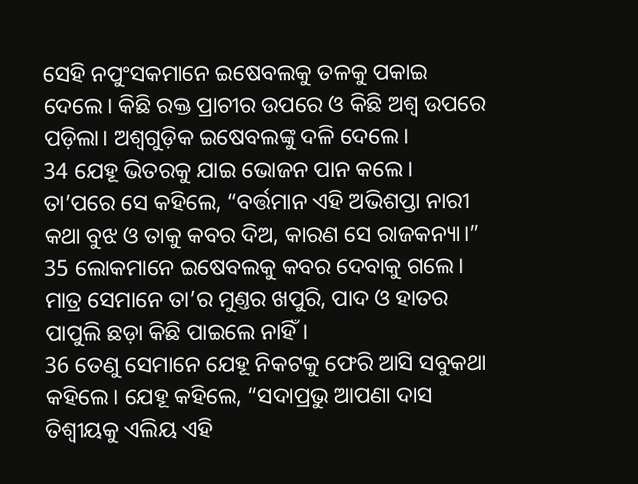ସେହି ନପୁଂସକମାନେ ଇଷେବଲକୁ ତଳକୁ ପକାଇ ଦେଲେ। କିଛି ରକ୍ତ ପ୍ରାଚୀର ଉପରେ ଓ କିଛି ଅଶ୍ୱ ଉପରେ ପଡ଼ିଲା। ଅଶ୍ୱଗୁଡ଼ିକ ଇଷେବଲଙ୍କୁ ଦଳି ଦେଲେ।
34 ଯେହୂ ଭିତରକୁ ଯାଇ ଭୋଜନ ପାନ କଲେ। ତା’ପରେ ସେ କହିଲେ, “ବର୍ତ୍ତମାନ ଏହି ଅଭିଶପ୍ତା ନାରୀ କଥା ବୁଝ ଓ ତାକୁ କବର ଦିଅ, କାରଣ ସେ ରାଜକନ୍ୟା।”
35 ଲୋକମାନେ ଇଷେବଲକୁ କବର ଦେବାକୁ ଗଲେ। ମାତ୍ର ସେମାନେ ତା’ର ମୁଣ୍ତର ଖପୁରି, ପାଦ ଓ ହାତର ପାପୁଲି ଛଡ଼ା କିଛି ପାଇଲେ ନାହିଁ।
36 ତେଣୁ ସେମାନେ ଯେହୂ ନିକଟକୁ ଫେରି ଆସି ସବୁକଥା କହିଲେ। ଯେହୂ କହିଲେ, “ସଦାପ୍ରଭୁ ଆପଣା ଦାସ ତିଶ୍ବୀୟକୁ ଏଲିୟ ଏହି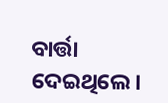ବାର୍ତ୍ତା ଦେଇଥିଲେ।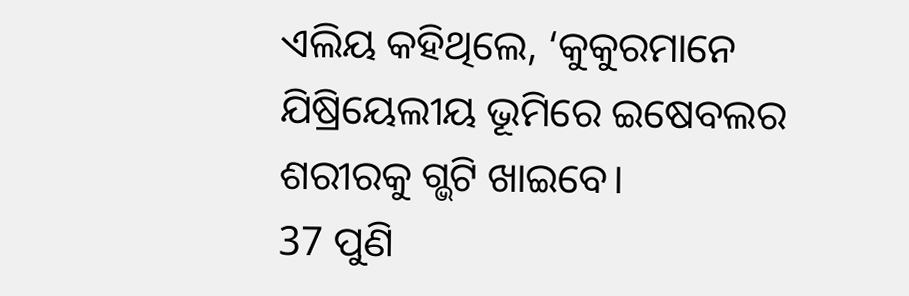ଏଲିୟ କହିଥିଲେ, ‘କୁକୁରମାନେ ଯିଷ୍ରିୟେଲୀୟ ଭୂମିରେ ଇଷେବଲର ଶରୀରକୁ ଗ୍ଭଟି ଖାଇବେ।
37 ପୁଣି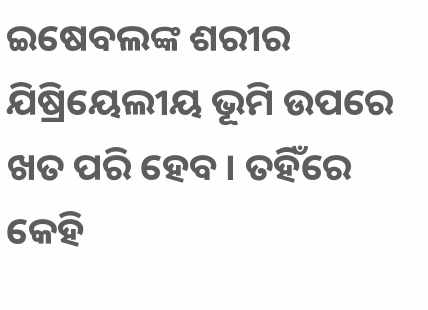ଇଷେବଲଙ୍କ ଶରୀର ଯିଷ୍ରିୟେଲୀୟ ଭୂମି ଉପରେ ଖତ ପରି ହେବ। ତହିଁରେ କେହି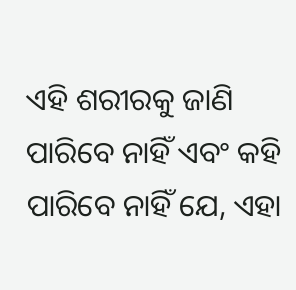ଏହି ଶରୀରକୁ ଜାଣି ପାରିବେ ନାହିଁ ଏବଂ କହି ପାରିବେ ନାହିଁ ଯେ, ଏହା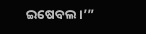ଇଷେବଲ।’”